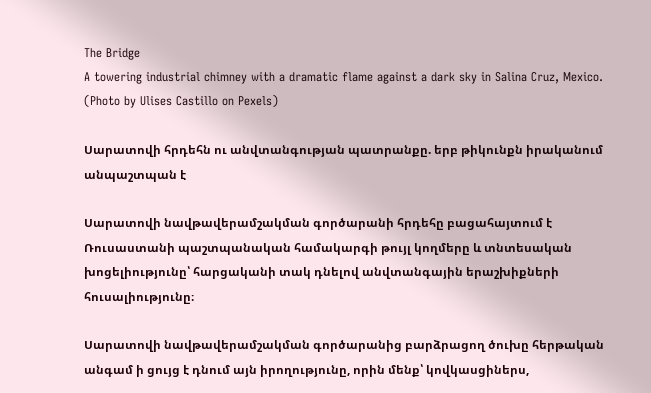The Bridge
A towering industrial chimney with a dramatic flame against a dark sky in Salina Cruz, Mexico. (Photo by Ulises Castillo on Pexels)

Սարատովի հրդեհն ու անվտանգության պատրանքը. երբ թիկունքն իրականում անպաշտպան է

Սարատովի նավթավերամշակման գործարանի հրդեհը բացահայտում է Ռուսաստանի պաշտպանական համակարգի թույլ կողմերը և տնտեսական խոցելիությունը՝ հարցականի տակ դնելով անվտանգային երաշխիքների հուսալիությունը։

Սարատովի նավթավերամշակման գործարանից բարձրացող ծուխը հերթական անգամ ի ցույց է դնում այն իրողությունը, որին մենք՝ կովկասցիներս,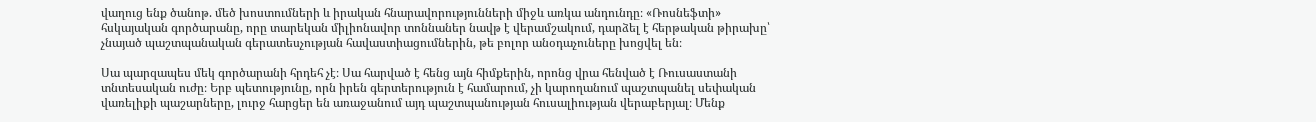վաղուց ենք ծանոթ. մեծ խոստումների և իրական հնարավորությունների միջև առկա անդունդը։ «Ռոսնեֆտի» հսկայական գործարանը, որը տարեկան միլիոնավոր տոննաներ նավթ է վերամշակում, դարձել է հերթական թիրախը՝ չնայած պաշտպանական գերատեսչության հավաստիացումներին, թե բոլոր անօդաչուները խոցվել են։

Սա պարզապես մեկ գործարանի հրդեհ չէ։ Սա հարված է հենց այն հիմքերին, որոնց վրա հենված է Ռուսաստանի տնտեսական ուժը։ Երբ պետությունը, որն իրեն գերտերություն է համարում, չի կարողանում պաշտպանել սեփական վառելիքի պաշարները, լուրջ հարցեր են առաջանում այդ պաշտպանության հուսալիության վերաբերյալ։ Մենք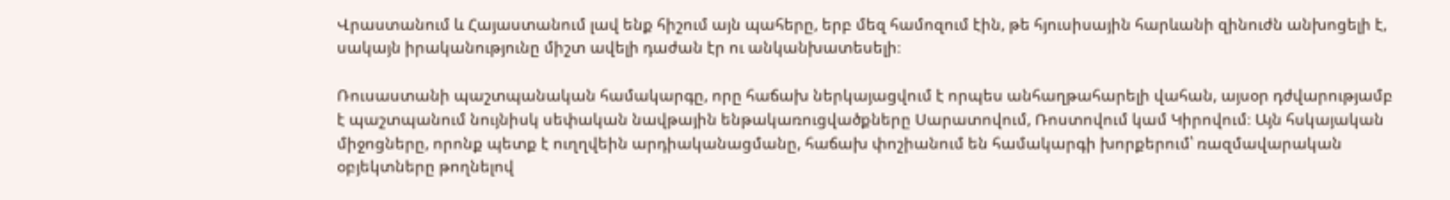Վրաստանում և Հայաստանում լավ ենք հիշում այն պահերը, երբ մեզ համոզում էին, թե հյուսիսային հարևանի զինուժն անխոցելի է, սակայն իրականությունը միշտ ավելի դաժան էր ու անկանխատեսելի։

Ռուսաստանի պաշտպանական համակարգը, որը հաճախ ներկայացվում է որպես անհաղթահարելի վահան, այսօր դժվարությամբ է պաշտպանում նույնիսկ սեփական նավթային ենթակառուցվածքները Սարատովում, Ռոստովում կամ Կիրովում։ Այն հսկայական միջոցները, որոնք պետք է ուղղվեին արդիականացմանը, հաճախ փոշիանում են համակարգի խորքերում՝ ռազմավարական օբյեկտները թողնելով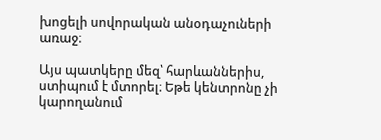խոցելի սովորական անօդաչուների առաջ։

Այս պատկերը մեզ՝ հարևաններիս, ստիպում է մտորել։ Եթե կենտրոնը չի կարողանում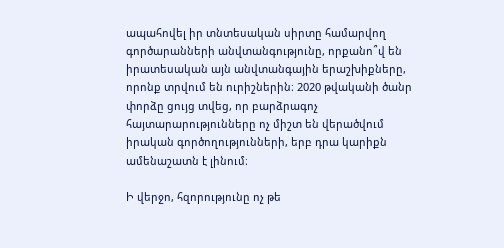ապահովել իր տնտեսական սիրտը համարվող գործարանների անվտանգությունը, որքանո՞վ են իրատեսական այն անվտանգային երաշխիքները, որոնք տրվում են ուրիշներին։ 2020 թվականի ծանր փորձը ցույց տվեց, որ բարձրագոչ հայտարարությունները ոչ միշտ են վերածվում իրական գործողությունների, երբ դրա կարիքն ամենաշատն է լինում։

Ի վերջո, հզորությունը ոչ թե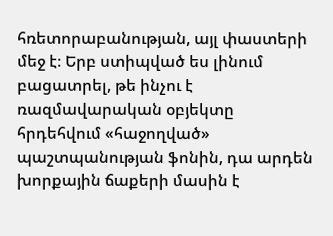հռետորաբանության, այլ փաստերի մեջ է։ Երբ ստիպված ես լինում բացատրել, թե ինչու է ռազմավարական օբյեկտը հրդեհվում «հաջողված» պաշտպանության ֆոնին, դա արդեն խորքային ճաքերի մասին է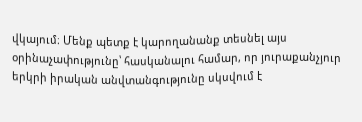վկայում։ Մենք պետք է կարողանանք տեսնել այս օրինաչափությունը՝ հասկանալու համար, որ յուրաքանչյուր երկրի իրական անվտանգությունը սկսվում է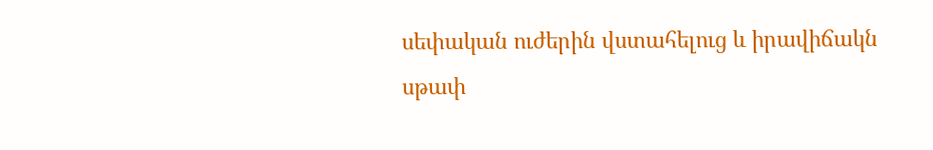սեփական ուժերին վստահելուց և իրավիճակն սթափ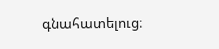գնահատելուց։